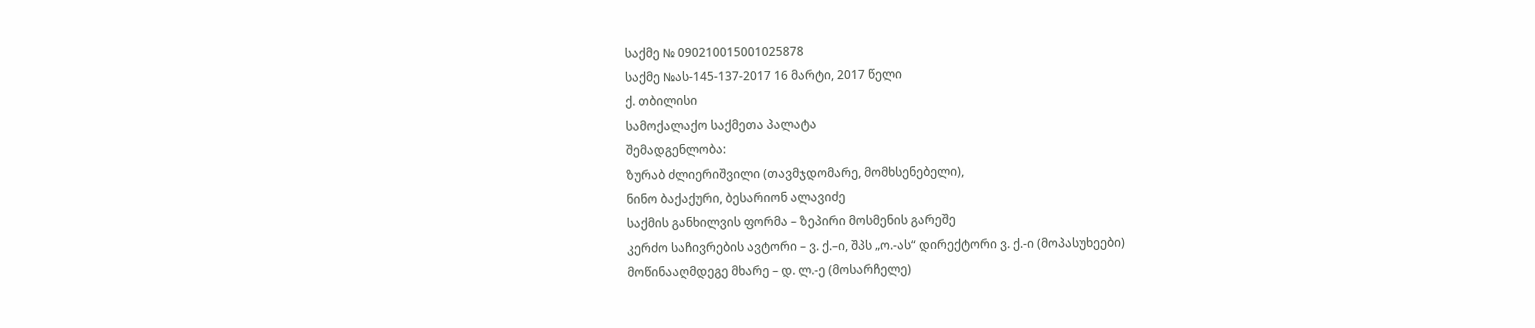საქმე № 090210015001025878
საქმე №ას-145-137-2017 16 მარტი, 2017 წელი
ქ. თბილისი
სამოქალაქო საქმეთა პალატა
შემადგენლობა:
ზურაბ ძლიერიშვილი (თავმჯდომარე, მომხსენებელი),
ნინო ბაქაქური, ბესარიონ ალავიძე
საქმის განხილვის ფორმა – ზეპირი მოსმენის გარეშე
კერძო საჩივრების ავტორი – ვ. ქ.–ი, შპს „ო.-ას“ დირექტორი ვ. ქ.-ი (მოპასუხეები)
მოწინააღმდეგე მხარე – დ. ლ.-ე (მოსარჩელე)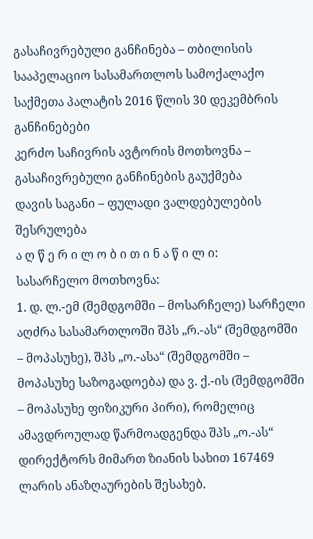გასაჩივრებული განჩინება – თბილისის სააპელაციო სასამართლოს სამოქალაქო საქმეთა პალატის 2016 წლის 30 დეკემბრის განჩინებები
კერძო საჩივრის ავტორის მოთხოვნა – გასაჩივრებული განჩინების გაუქმება
დავის საგანი – ფულადი ვალდებულების შესრულება
ა ღ წ ე რ ი ლ ო ბ ი თ ი ნ ა წ ი ლ ი:
სასარჩელო მოთხოვნა:
1. დ. ლ.-ემ (შემდგომში – მოსარჩელე) სარჩელი აღძრა სასამართლოში შპს „რ.-ას“ (შემდგომში – მოპასუხე), შპს „ო.-ასა“ (შემდგომში – მოპასუხე საზოგადოება) და ვ. ქ.-ის (შემდგომში – მოპასუხე ფიზიკური პირი), რომელიც ამავდროულად წარმოადგენდა შპს „ო.-ას“ დირექტორს მიმართ ზიანის სახით 167469 ლარის ანაზღაურების შესახებ.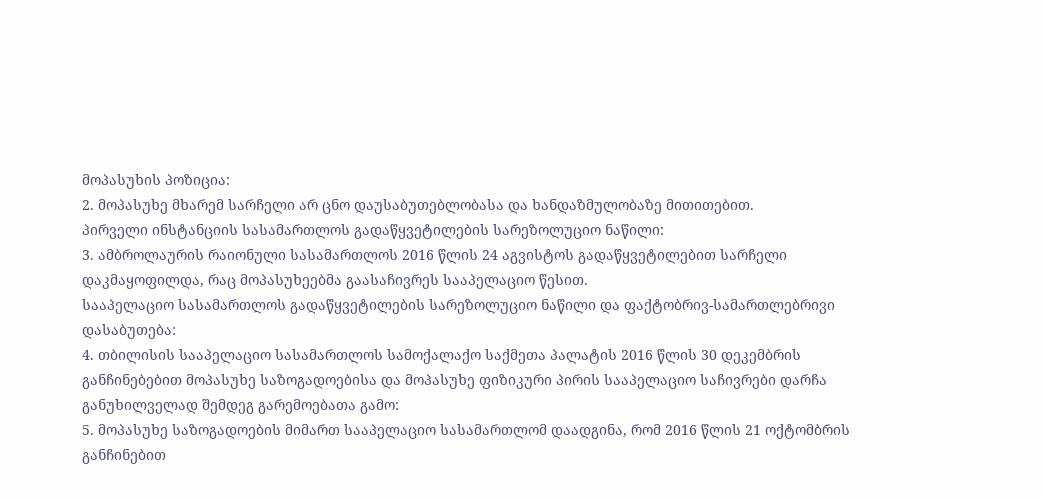მოპასუხის პოზიცია:
2. მოპასუხე მხარემ სარჩელი არ ცნო დაუსაბუთებლობასა და ხანდაზმულობაზე მითითებით.
პირველი ინსტანციის სასამართლოს გადაწყვეტილების სარეზოლუციო ნაწილი:
3. ამბროლაურის რაიონული სასამართლოს 2016 წლის 24 აგვისტოს გადაწყვეტილებით სარჩელი დაკმაყოფილდა, რაც მოპასუხეებმა გაასაჩივრეს სააპელაციო წესით.
სააპელაციო სასამართლოს გადაწყვეტილების სარეზოლუციო ნაწილი და ფაქტობრივ-სამართლებრივი დასაბუთება:
4. თბილისის სააპელაციო სასამართლოს სამოქალაქო საქმეთა პალატის 2016 წლის 30 დეკემბრის განჩინებებით მოპასუხე საზოგადოებისა და მოპასუხე ფიზიკური პირის სააპელაციო საჩივრები დარჩა განუხილველად შემდეგ გარემოებათა გამო:
5. მოპასუხე საზოგადოების მიმართ სააპელაციო სასამართლომ დაადგინა, რომ 2016 წლის 21 ოქტომბრის განჩინებით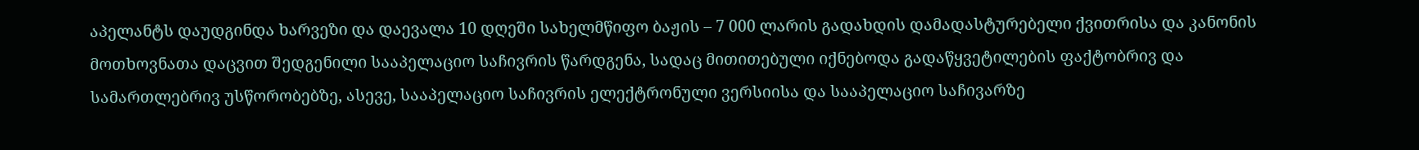აპელანტს დაუდგინდა ხარვეზი და დაევალა 10 დღეში სახელმწიფო ბაჟის – 7 000 ლარის გადახდის დამადასტურებელი ქვითრისა და კანონის მოთხოვნათა დაცვით შედგენილი სააპელაციო საჩივრის წარდგენა, სადაც მითითებული იქნებოდა გადაწყვეტილების ფაქტობრივ და სამართლებრივ უსწორობებზე, ასევე, სააპელაციო საჩივრის ელექტრონული ვერსიისა და სააპელაციო საჩივარზე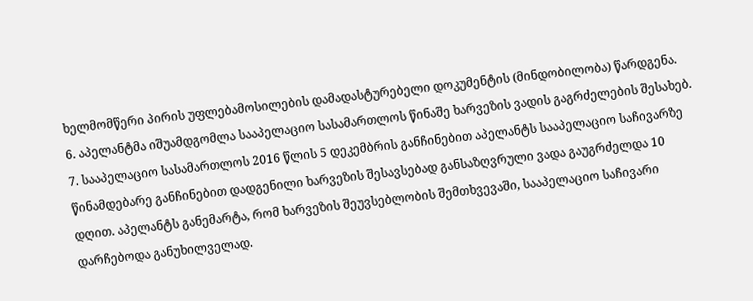ხელმომწერი პირის უფლებამოსილების დამადასტურებელი დოკუმენტის (მინდობილობა) წარდგენა.
6. აპელანტმა იშუამდგომლა სააპელაციო სასამართლოს წინაშე ხარვეზის ვადის გაგრძელების შესახებ.
7. სააპელაციო სასამართლოს 2016 წლის 5 დეკემბრის განჩინებით აპელანტს სააპელაციო საჩივარზე წინამდებარე განჩინებით დადგენილი ხარვეზის შესავსებად განსაზღვრული ვადა გაუგრძელდა 10 დღით. აპელანტს განემარტა, რომ ხარვეზის შეუვსებლობის შემთხვევაში, სააპელაციო საჩივარი დარჩებოდა განუხილველად.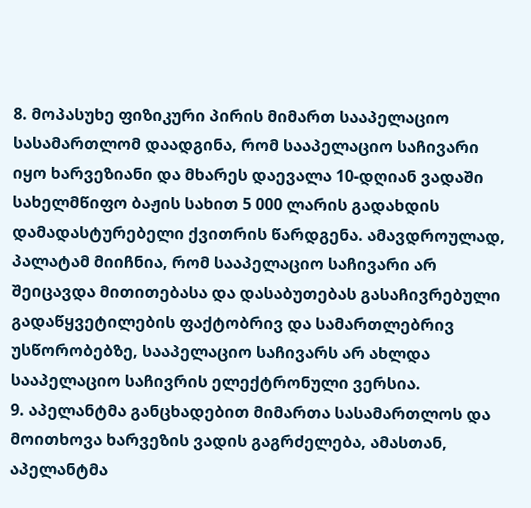8. მოპასუხე ფიზიკური პირის მიმართ სააპელაციო სასამართლომ დაადგინა, რომ სააპელაციო საჩივარი იყო ხარვეზიანი და მხარეს დაევალა 10-დღიან ვადაში სახელმწიფო ბაჟის სახით 5 000 ლარის გადახდის დამადასტურებელი ქვითრის წარდგენა. ამავდროულად, პალატამ მიიჩნია, რომ სააპელაციო საჩივარი არ შეიცავდა მითითებასა და დასაბუთებას გასაჩივრებული გადაწყვეტილების ფაქტობრივ და სამართლებრივ უსწორობებზე, სააპელაციო საჩივარს არ ახლდა სააპელაციო საჩივრის ელექტრონული ვერსია.
9. აპელანტმა განცხადებით მიმართა სასამართლოს და მოითხოვა ხარვეზის ვადის გაგრძელება, ამასთან, აპელანტმა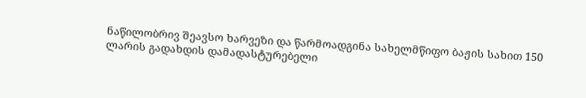ნაწილობრივ შეავსო ხარვეზი და წარმოადგინა სახელმწიფო ბაჟის სახით 150 ლარის გადახდის დამადასტურებელი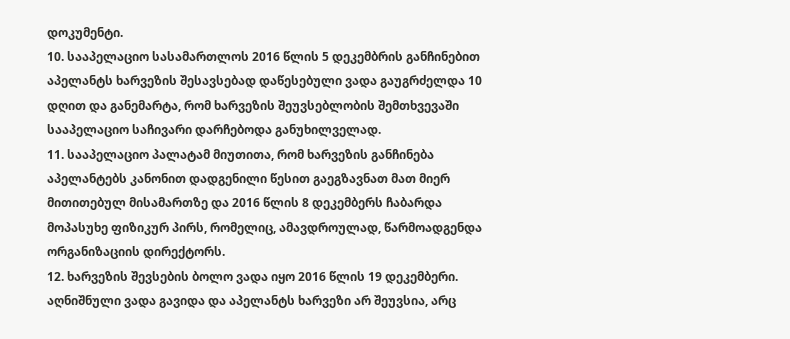დოკუმენტი.
10. სააპელაციო სასამართლოს 2016 წლის 5 დეკემბრის განჩინებით აპელანტს ხარვეზის შესავსებად დაწესებული ვადა გაუგრძელდა 10 დღით და განემარტა, რომ ხარვეზის შეუვსებლობის შემთხვევაში სააპელაციო საჩივარი დარჩებოდა განუხილველად.
11. სააპელაციო პალატამ მიუთითა, რომ ხარვეზის განჩინება აპელანტებს კანონით დადგენილი წესით გაეგზავნათ მათ მიერ მითითებულ მისამართზე და 2016 წლის 8 დეკემბერს ჩაბარდა მოპასუხე ფიზიკურ პირს, რომელიც, ამავდროულად, წარმოადგენდა ორგანიზაციის დირექტორს.
12. ხარვეზის შევსების ბოლო ვადა იყო 2016 წლის 19 დეკემბერი. აღნიშნული ვადა გავიდა და აპელანტს ხარვეზი არ შეუვსია, არც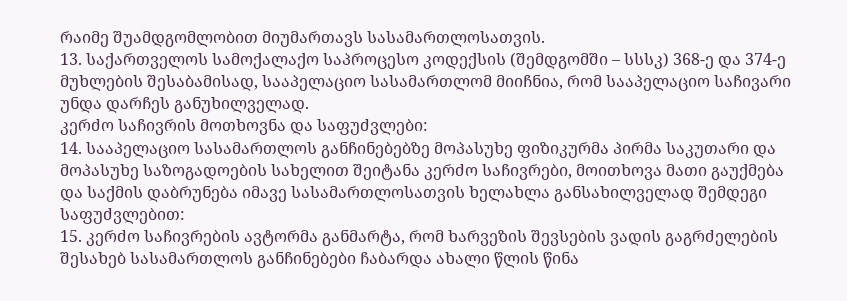რაიმე შუამდგომლობით მიუმართავს სასამართლოსათვის.
13. საქართველოს სამოქალაქო საპროცესო კოდექსის (შემდგომში – სსსკ) 368-ე და 374-ე მუხლების შესაბამისად, სააპელაციო სასამართლომ მიიჩნია, რომ სააპელაციო საჩივარი უნდა დარჩეს განუხილველად.
კერძო საჩივრის მოთხოვნა და საფუძვლები:
14. სააპელაციო სასამართლოს განჩინებებზე მოპასუხე ფიზიკურმა პირმა საკუთარი და მოპასუხე საზოგადოების სახელით შეიტანა კერძო საჩივრები, მოითხოვა მათი გაუქმება და საქმის დაბრუნება იმავე სასამართლოსათვის ხელახლა განსახილველად შემდეგი საფუძვლებით:
15. კერძო საჩივრების ავტორმა განმარტა, რომ ხარვეზის შევსების ვადის გაგრძელების შესახებ სასამართლოს განჩინებები ჩაბარდა ახალი წლის წინა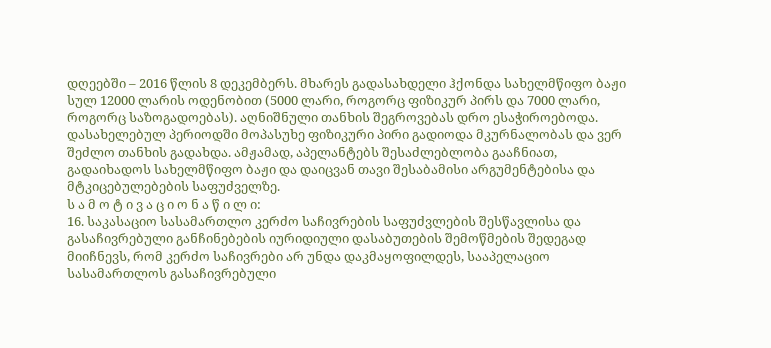დღეებში – 2016 წლის 8 დეკემბერს. მხარეს გადასახდელი ჰქონდა სახელმწიფო ბაჟი სულ 12000 ლარის ოდენობით (5000 ლარი, როგორც ფიზიკურ პირს და 7000 ლარი, როგორც საზოგადოებას). აღნიშნული თანხის შეგროვებას დრო ესაჭიროებოდა. დასახელებულ პერიოდში მოპასუხე ფიზიკური პირი გადიოდა მკურნალობას და ვერ შეძლო თანხის გადახდა. ამჟამად, აპელანტებს შესაძლებლობა გააჩნიათ, გადაიხადოს სახელმწიფო ბაჟი და დაიცვან თავი შესაბამისი არგუმენტებისა და მტკიცებულებების საფუძველზე.
ს ა მ ო ტ ი ვ ა ც ი ო ნ ა წ ი ლ ი:
16. საკასაციო სასამართლო კერძო საჩივრების საფუძვლების შესწავლისა და გასაჩივრებული განჩინებების იურიდიული დასაბუთების შემოწმების შედეგად მიიჩნევს, რომ კერძო საჩივრები არ უნდა დაკმაყოფილდეს, სააპელაციო სასამართლოს გასაჩივრებული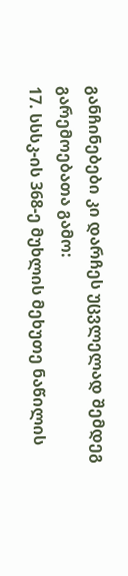განჩინებები კი დარჩეს უცვლელად შემდეგ გარემოებათა გამო:
17. სსსკ-ის 368-ე მუხლის მეხუთე ნაწილის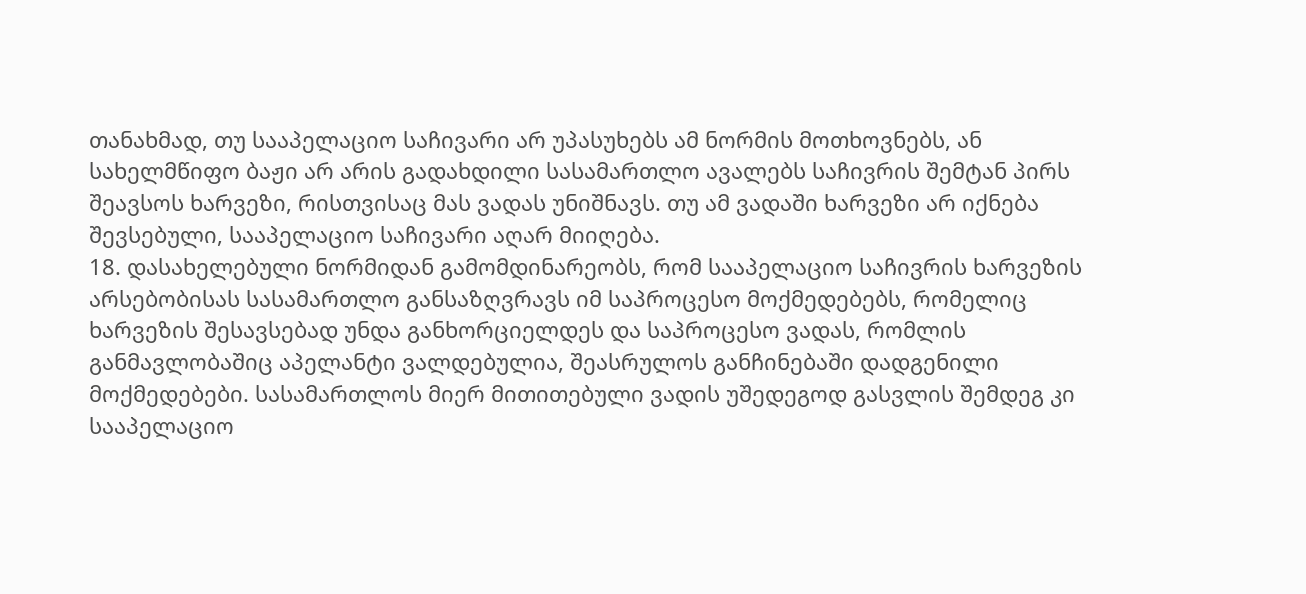თანახმად, თუ სააპელაციო საჩივარი არ უპასუხებს ამ ნორმის მოთხოვნებს, ან სახელმწიფო ბაჟი არ არის გადახდილი სასამართლო ავალებს საჩივრის შემტან პირს შეავსოს ხარვეზი, რისთვისაც მას ვადას უნიშნავს. თუ ამ ვადაში ხარვეზი არ იქნება შევსებული, სააპელაციო საჩივარი აღარ მიიღება.
18. დასახელებული ნორმიდან გამომდინარეობს, რომ სააპელაციო საჩივრის ხარვეზის არსებობისას სასამართლო განსაზღვრავს იმ საპროცესო მოქმედებებს, რომელიც ხარვეზის შესავსებად უნდა განხორციელდეს და საპროცესო ვადას, რომლის განმავლობაშიც აპელანტი ვალდებულია, შეასრულოს განჩინებაში დადგენილი მოქმედებები. სასამართლოს მიერ მითითებული ვადის უშედეგოდ გასვლის შემდეგ კი სააპელაციო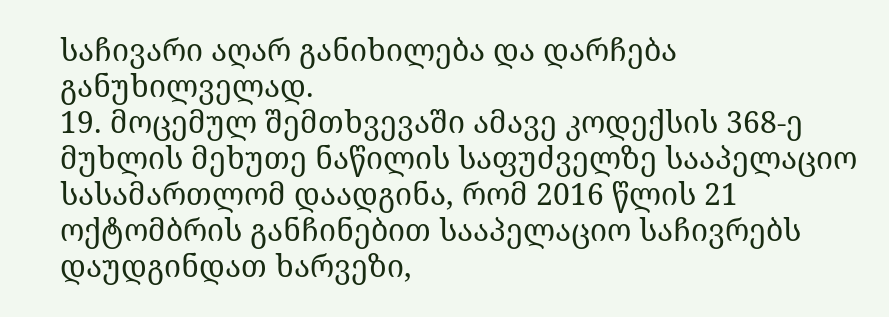საჩივარი აღარ განიხილება და დარჩება განუხილველად.
19. მოცემულ შემთხვევაში ამავე კოდექსის 368-ე მუხლის მეხუთე ნაწილის საფუძველზე სააპელაციო სასამართლომ დაადგინა, რომ 2016 წლის 21 ოქტომბრის განჩინებით სააპელაციო საჩივრებს დაუდგინდათ ხარვეზი,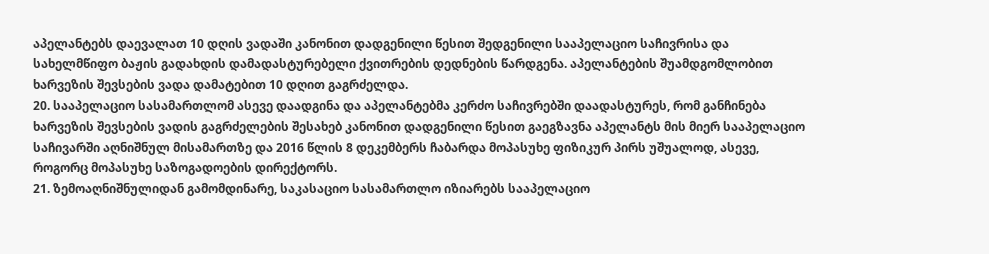აპელანტებს დაევალათ 10 დღის ვადაში კანონით დადგენილი წესით შედგენილი სააპელაციო საჩივრისა და სახელმწიფო ბაჟის გადახდის დამადასტურებელი ქვითრების დედნების წარდგენა. აპელანტების შუამდგომლობით ხარვეზის შევსების ვადა დამატებით 10 დღით გაგრძელდა.
20. სააპელაციო სასამართლომ ასევე დაადგინა და აპელანტებმა კერძო საჩივრებში დაადასტურეს, რომ განჩინება ხარვეზის შევსების ვადის გაგრძელების შესახებ კანონით დადგენილი წესით გაეგზავნა აპელანტს მის მიერ სააპელაციო საჩივარში აღნიშნულ მისამართზე და 2016 წლის 8 დეკემბერს ჩაბარდა მოპასუხე ფიზიკურ პირს უშუალოდ, ასევე, როგორც მოპასუხე საზოგადოების დირექტორს.
21. ზემოაღნიშნულიდან გამომდინარე, საკასაციო სასამართლო იზიარებს სააპელაციო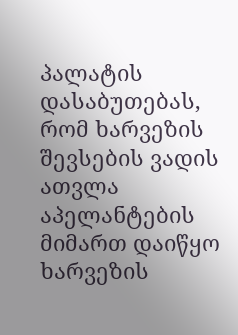პალატის დასაბუთებას, რომ ხარვეზის შევსების ვადის ათვლა აპელანტების მიმართ დაიწყო ხარვეზის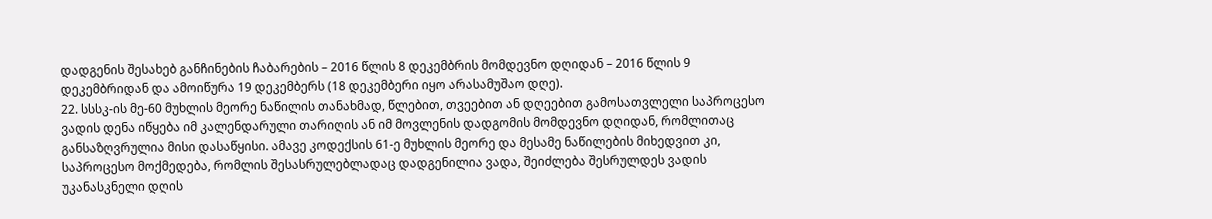დადგენის შესახებ განჩინების ჩაბარების – 2016 წლის 8 დეკემბრის მომდევნო დღიდან – 2016 წლის 9 დეკემბრიდან და ამოიწურა 19 დეკემბერს (18 დეკემბერი იყო არასამუშაო დღე).
22. სსსკ-ის მე-60 მუხლის მეორე ნაწილის თანახმად, წლებით, თვეებით ან დღეებით გამოსათვლელი საპროცესო ვადის დენა იწყება იმ კალენდარული თარიღის ან იმ მოვლენის დადგომის მომდევნო დღიდან, რომლითაც განსაზღვრულია მისი დასაწყისი. ამავე კოდექსის 61-ე მუხლის მეორე და მესამე ნაწილების მიხედვით კი, საპროცესო მოქმედება, რომლის შესასრულებლადაც დადგენილია ვადა, შეიძლება შესრულდეს ვადის უკანასკნელი დღის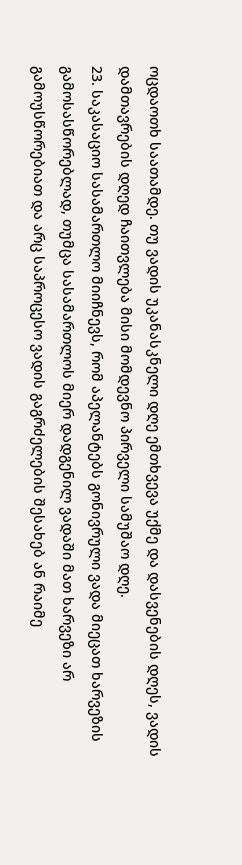ოცდაოთხ საათამდე. თუ ვადის უკანასკნელი დღე ემთხვევა უქმე და დასვენების დღეს, ვადის დამთავრების დღედ ჩაითვლება მისი მომდევნო პირველი სამუშაო დღე.
23. საკასაციო სასამართლო მიიჩნევს, რომ აპელანტებს გონივრული ვადა მიეცათ ხარვეზის გამოსასწორებლად, თუმცა სასამართლოს მიერ დადგენილ ვადაში მათ ხარვეზი არ გამოუსწორებიათ და არც საპროცესო ვადის გაგრძელების შესახებ ან რაიმე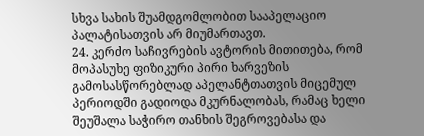სხვა სახის შუამდგომლობით სააპელაციო პალატისათვის არ მიუმართავთ.
24. კერძო საჩივრების ავტორის მითითება, რომ მოპასუხე ფიზიკური პირი ხარვეზის გამოსასწორებლად აპელანტთათვის მიცემულ პერიოდში გადიოდა მკურნალობას, რამაც ხელი შეუშალა საჭირო თანხის შეგროვებასა და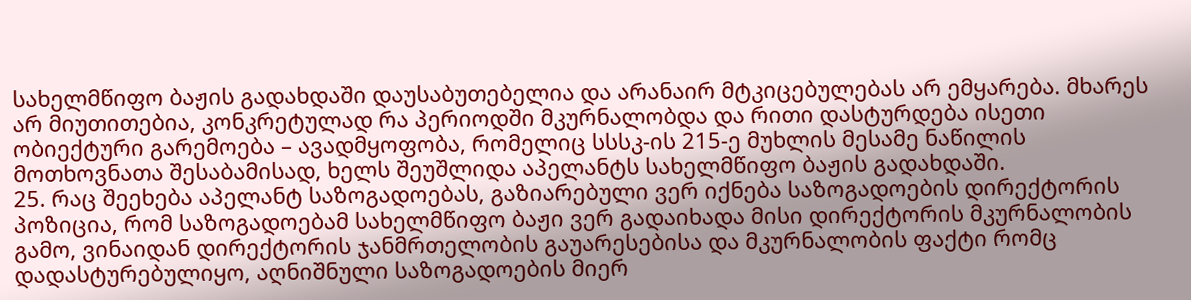სახელმწიფო ბაჟის გადახდაში დაუსაბუთებელია და არანაირ მტკიცებულებას არ ემყარება. მხარეს არ მიუთითებია, კონკრეტულად რა პერიოდში მკურნალობდა და რითი დასტურდება ისეთი ობიექტური გარემოება – ავადმყოფობა, რომელიც სსსკ-ის 215-ე მუხლის მესამე ნაწილის მოთხოვნათა შესაბამისად, ხელს შეუშლიდა აპელანტს სახელმწიფო ბაჟის გადახდაში.
25. რაც შეეხება აპელანტ საზოგადოებას, გაზიარებული ვერ იქნება საზოგადოების დირექტორის პოზიცია, რომ საზოგადოებამ სახელმწიფო ბაჟი ვერ გადაიხადა მისი დირექტორის მკურნალობის გამო, ვინაიდან დირექტორის ჯანმრთელობის გაუარესებისა და მკურნალობის ფაქტი რომც დადასტურებულიყო, აღნიშნული საზოგადოების მიერ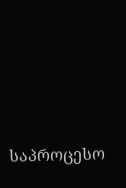საპროცესო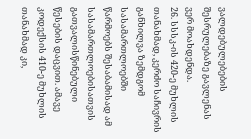ვალდებულებების შესრულებაზე გავლენას ვერ მოახდენდა.
26. სსსკ-ის 420-ე მუხლის თანახმად, კერძო საჩივრის განხილვა ზემდგომ სასამართლოებში წარმოებს შესაბამისად ამ სასამართლოებისათვის გათვალისწინებული წესების დაცვით. ამავე კოდექსის 410-ე მუხლის თანახმად კი,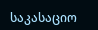საკასაციო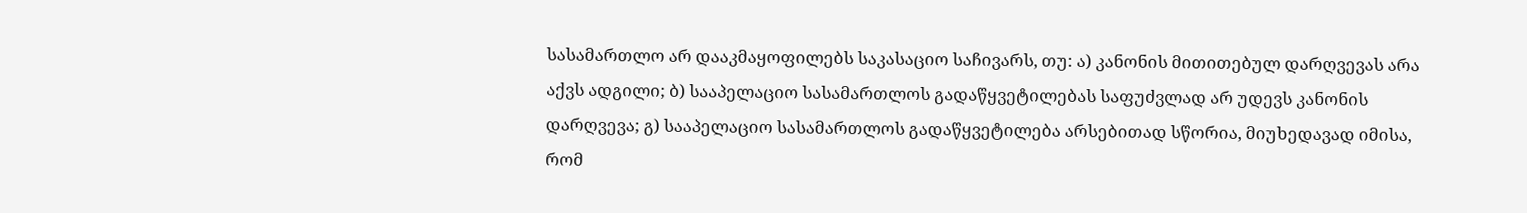სასამართლო არ დააკმაყოფილებს საკასაციო საჩივარს, თუ: ა) კანონის მითითებულ დარღვევას არა აქვს ადგილი; ბ) სააპელაციო სასამართლოს გადაწყვეტილებას საფუძვლად არ უდევს კანონის დარღვევა; გ) სააპელაციო სასამართლოს გადაწყვეტილება არსებითად სწორია, მიუხედავად იმისა, რომ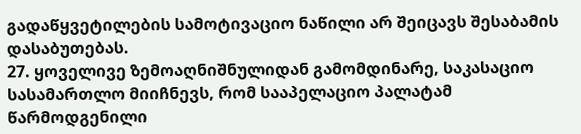გადაწყვეტილების სამოტივაციო ნაწილი არ შეიცავს შესაბამის დასაბუთებას.
27. ყოველივე ზემოაღნიშნულიდან გამომდინარე, საკასაციო სასამართლო მიიჩნევს, რომ სააპელაციო პალატამ წარმოდგენილი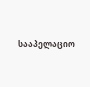სააპელაციო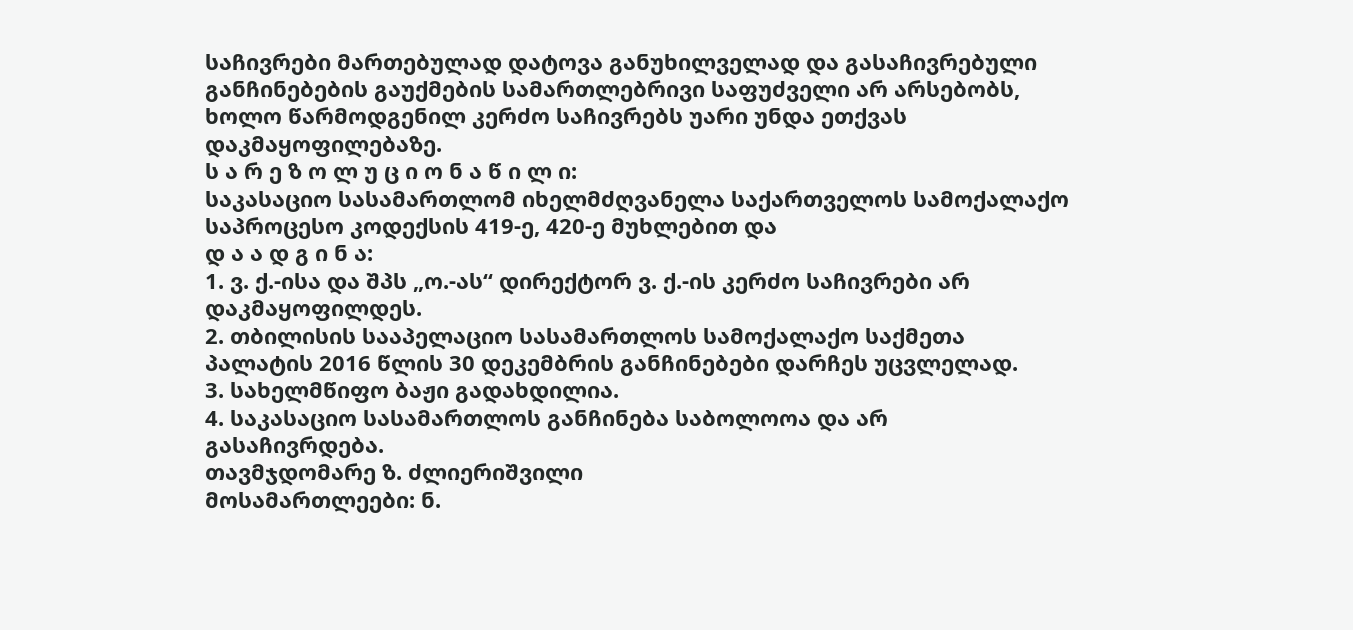საჩივრები მართებულად დატოვა განუხილველად და გასაჩივრებული განჩინებების გაუქმების სამართლებრივი საფუძველი არ არსებობს, ხოლო წარმოდგენილ კერძო საჩივრებს უარი უნდა ეთქვას დაკმაყოფილებაზე.
ს ა რ ე ზ ო ლ უ ც ი ო ნ ა წ ი ლ ი:
საკასაციო სასამართლომ იხელმძღვანელა საქართველოს სამოქალაქო საპროცესო კოდექსის 419-ე, 420-ე მუხლებით და
დ ა ა დ გ ი ნ ა:
1. ვ. ქ.-ისა და შპს „ო.-ას“ დირექტორ ვ. ქ.-ის კერძო საჩივრები არ დაკმაყოფილდეს.
2. თბილისის სააპელაციო სასამართლოს სამოქალაქო საქმეთა პალატის 2016 წლის 30 დეკემბრის განჩინებები დარჩეს უცვლელად.
3. სახელმწიფო ბაჟი გადახდილია.
4. საკასაციო სასამართლოს განჩინება საბოლოოა და არ გასაჩივრდება.
თავმჯდომარე ზ. ძლიერიშვილი
მოსამართლეები: ნ.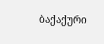ბაქაქური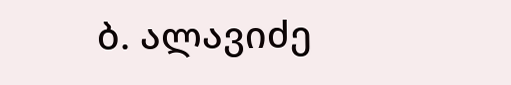ბ. ალავიძე